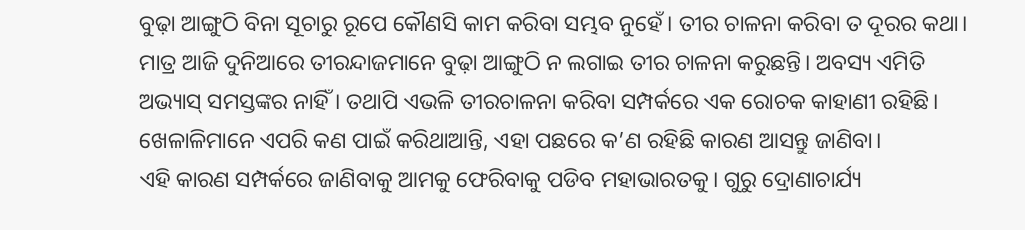ବୁଢ଼ା ଆଙ୍ଗୁଠି ବିନା ସୂଚାରୁ ରୂପେ କୌଣସି କାମ କରିବା ସମ୍ଭବ ନୁହେଁ। ତୀର ଚାଳନା କରିବା ତ ଦୂରର କଥା। ମାତ୍ର ଆଜି ଦୁନିଆରେ ତୀରନ୍ଦାଜମାନେ ବୁଢ଼ା ଆଙ୍ଗୁଠି ନ ଲଗାଇ ତୀର ଚାଳନା କରୁଛନ୍ତି। ଅବସ୍ୟ ଏମିତି ଅଭ୍ୟାସ୍ ସମସ୍ତଙ୍କର ନାହିଁ । ତଥାପି ଏଭଳି ତୀରଚାଳନା କରିବା ସମ୍ପର୍କରେ ଏକ ରୋଚକ କାହାଣୀ ରହିଛି। ଖେଳାଳିମାନେ ଏପରି କଣ ପାଇଁ କରିଥାଆନ୍ତି, ଏହା ପଛରେ କ’ଣ ରହିଛି କାରଣ ଆସନ୍ତୁ ଜାଣିବା।
ଏହି କାରଣ ସମ୍ପର୍କରେ ଜାଣିବାକୁ ଆମକୁ ଫେରିବାକୁ ପଡିବ ମହାଭାରତକୁ। ଗୁରୁ ଦ୍ରୋଣାଚାର୍ଯ୍ୟ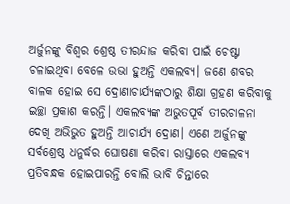ଅର୍ଜୁନଙ୍କୁ ବିଶ୍ୱର ଶ୍ରେଷ୍ଠ ତୀରନ୍ଦାଜ କରିବା ପାଇଁ ଚେଷ୍ଟା ଚଳାଇଥିବା ବେଳେ ଉଭା ହୁଅନ୍ତି ଏକଲବ୍ୟ। ଜଣେ ଶବର ବାଳକ ହୋଇ ସେ ଦ୍ରୋଣାଚାର୍ଯ୍ୟଙ୍କଠାରୁ ଶିକ୍ଷା ଗ୍ରହଣ କରିବାକୁ ଇଚ୍ଛା ପ୍ରକାଶ କରନ୍ତି। ଏକଲବ୍ୟଙ୍କ ଅଭୁତପୂର୍ବ ତୀରଚାଳନା ଦେଖି ଅଭିଭୁତ ହୁଅନ୍ତି ଆଚାର୍ଯ୍ୟ ଦ୍ରୋଣ। ଏଣେ ଅର୍ଜୁନଙ୍କୁ ସର୍ବଶ୍ରେଷ୍ଠ ଧନୁର୍ଦ୍ଧର ଘୋଷଣା କରିବା ରାସ୍ତାରେ ଏକଲବ୍ୟ ପ୍ରତିବନ୍ଧକ ହୋଇପାରନ୍ତି ବୋଲି ଭାବି ଚିନ୍ତାରେ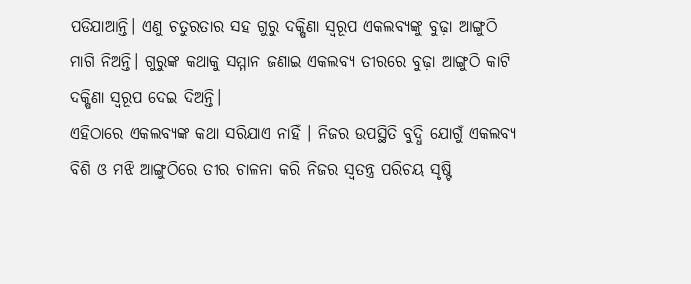ପଡିଯାଆନ୍ତି। ଏଣୁ ଚତୁରତାର ସହ ଗୁରୁ ଦକ୍ଷିଣା ସ୍ୱରୂପ ଏକଲବ୍ୟଙ୍କୁ ବୁଢ଼ା ଆଙ୍ଗୁଠି ମାଗି ନିଅନ୍ତି। ଗୁରୁଙ୍କ କଥାକୁ ସମ୍ମାନ ଜଣାଇ ଏକଲବ୍ୟ ତୀରରେ ବୁଢ଼ା ଆଙ୍ଗୁଠି କାଟି ଦକ୍ଷିଣା ସ୍ୱରୂପ ଦେଇ ଦିଅନ୍ତି।
ଏହିଠାରେ ଏକଲବ୍ୟଙ୍କ କଥା ସରିଯାଏ ନାହିଁ । ନିଜର ଉପସ୍ଥିତି ବୁଦ୍ଧି ଯୋଗୁଁ ଏକଲବ୍ୟ ବିଶି ଓ ମଝି ଆଙ୍ଗୁଠିରେ ତୀର ଚାଳନା କରି ନିଜର ସ୍ୱତନ୍ତ୍ର ପରିଚୟ ସୃଷ୍ଟି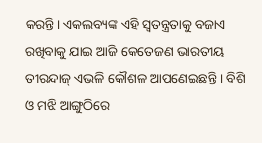କରନ୍ତି। ଏକଲବ୍ୟଙ୍କ ଏହି ସ୍ୱତନ୍ତ୍ରତାକୁ ବଜାଏ ରଖିବାକୁ ଯାଇ ଆଜି କେତେଜଣ ଭାରତୀୟ ତୀରନ୍ଦାଜ୍ ଏଭଳି କୌଶଳ ଆପଣେଇଛନ୍ତି । ବିଶି ଓ ମଝି ଆଙ୍ଗୁଠିରେ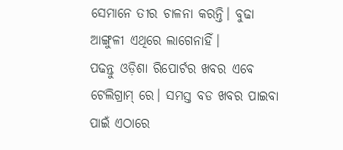ସେମାନେ ତୀର ଚାଳନା କରନ୍ତି। ବୁଢା ଆଙ୍ଗୁଳୀ ଏଥିରେ ଲାଗେନାହିଁ।
ପଢନ୍ତୁ ଓଡ଼ିଶା ରିପୋର୍ଟର ଖବର ଏବେ ଟେଲିଗ୍ରାମ୍ ରେ। ସମସ୍ତ ବଡ ଖବର ପାଇବା ପାଇଁ ଏଠାରେ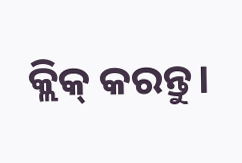କ୍ଲିକ୍ କରନ୍ତୁ।